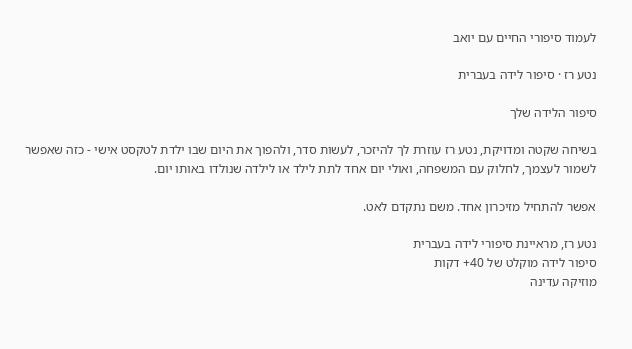לעמוד סיפורי החיים עם יואב

נטע רז · סיפור לידה בעברית

סיפור הלידה שלך

בשיחה שקטה ומדויקת, נטע רז עוזרת לך להיזכר, לעשות סדר, ולהפוך את היום שבו ילדת לטקסט אישי - כזה שאפשר לשמור לעצמך, לחלוק עם המשפחה, ואולי יום אחד לתת לילד או לילדה שנולדו באותו יום.

אפשר להתחיל מזיכרון אחד. משם נתקדם לאט.

נטע רז, מראיינת סיפורי לידה בעברית
סיפור לידה מוקלט של 40+ דקות
מוזיקה עדינה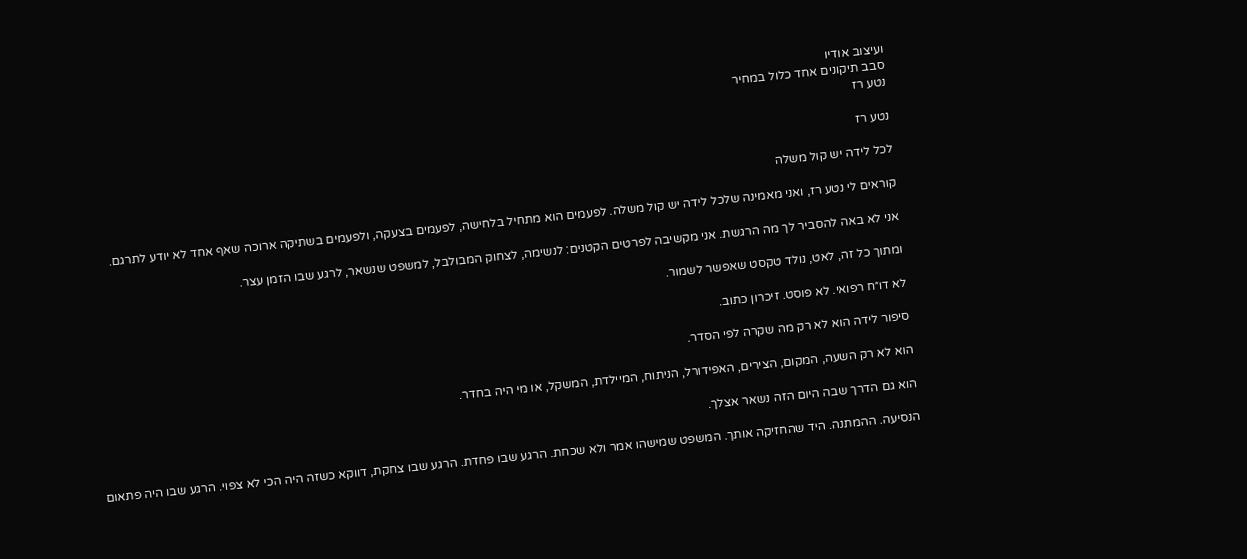ועיצוב אודיו
סבב תיקונים אחד כלול במחיר
נטע רז

נטע רז

לכל לידה יש קול משלה

קוראים לי נטע רז, ואני מאמינה שלכל לידה יש קול משלה. לפעמים הוא מתחיל בלחישה, לפעמים בצעקה, ולפעמים בשתיקה ארוכה שאף אחד לא יודע לתרגם.

אני לא באה להסביר לך מה הרגשת. אני מקשיבה לפרטים הקטנים: לנשימה, לצחוק המבולבל, למשפט שנשאר, לרגע שבו הזמן עצר.

ומתוך כל זה, לאט, נולד טקסט שאפשר לשמור.

לא דו״ח רפואי. לא פוסט. זיכרון כתוב.

סיפור לידה הוא לא רק מה שקרה לפי הסדר.

הוא לא רק השעה, המקום, הצירים, האפידורל, הניתוח, המיילדת, המשקל, או מי היה בחדר.

הוא גם הדרך שבה היום הזה נשאר אצלך.

הנסיעה. ההמתנה. היד שהחזיקה אותך. המשפט שמישהו אמר ולא שכחת. הרגע שבו פחדת. הרגע שבו צחקת, דווקא כשזה היה הכי לא צפוי. הרגע שבו היה פתאום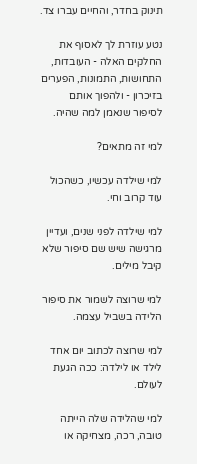תינוק בחדר, והחיים עברו צד.

נטע עוזרת לך לאסוף את החלקים האלה - העובדות, התחושות, התמונות, הפערים בזיכרון - ולהפוך אותם לסיפור שנאמן למה שהיה.

למי זה מתאים?

למי שילדה עכשיו, כשהכול עוד קרוב וחי.

למי שילדה לפני שנים, ועדיין מרגישה שיש שם סיפור שלא קיבל מילים.

למי שרוצה לשמור את סיפור הלידה בשביל עצמה.

למי שרוצה לכתוב יום אחד לילד או לילדה: ככה הגעת לעולם.

למי שהלידה שלה הייתה טובה, רכה, מצחיקה או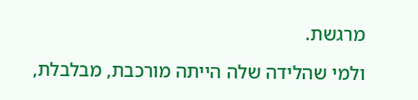מרגשת.

ולמי שהלידה שלה הייתה מורכבת, מבלבלת,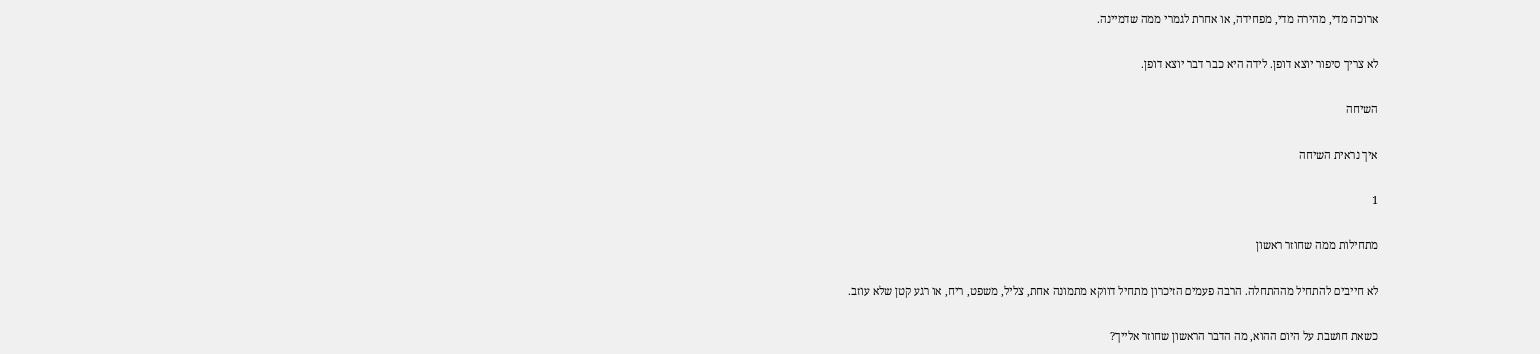ארוכה מדי, מהירה מדי, מפחידה, או אחרת לגמרי ממה שדמיינה.

לא צריך סיפור יוצא דופן. לידה היא כבר דבר יוצא דופן.

השיחה

איך נראית השיחה

1

מתחילות ממה שחוזר ראשון

לא חייבים להתחיל מההתחלה. הרבה פעמים הזיכרון מתחיל דווקא מתמונה אחת, צליל, משפט, ריח, או רגע קטן שלא עוזב.

כשאת חושבת על היום ההוא, מה הדבר הראשון שחוזר אלייך?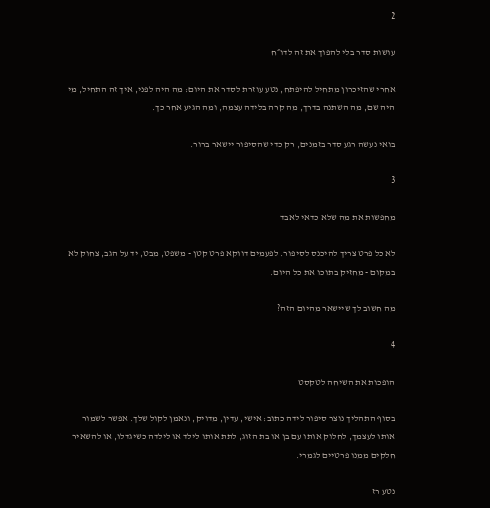2

עושות סדר בלי להפוך את זה לדו״ח

אחרי שהזיכרון מתחיל להיפתח, נטע עוזרת לסדר את היום: מה היה לפני, איך זה התחיל, מי היה שם, מה השתנה בדרך, מה קרה בלידה עצמה, ומה הגיע אחר כך.

בואי נעשה רגע סדר בזמנים, רק כדי שהסיפור יישאר ברור.

3

מחפשות את מה שלא כדאי לאבד

לא כל פרט צריך להיכנס לסיפור. לפעמים דווקא פרט קטן - משפט, מבט, יד על הגב, צחוק לא במקום - מחזיק בתוכו את כל היום.

מה חשוב לך שיישאר מהיום הזה?

4

הופכות את השיחה לטקסט

בסוף התהליך נוצר סיפור לידה כתוב: אישי, עדין, מדויק, ונאמן לקול שלך. אפשר לשמור אותו לעצמך, לחלוק אותו עם בן או בת הזוג, לתת אותו לילד או לילדה כשיגדלו, או להשאיר חלקים ממנו פרטיים לגמרי.

נטע רז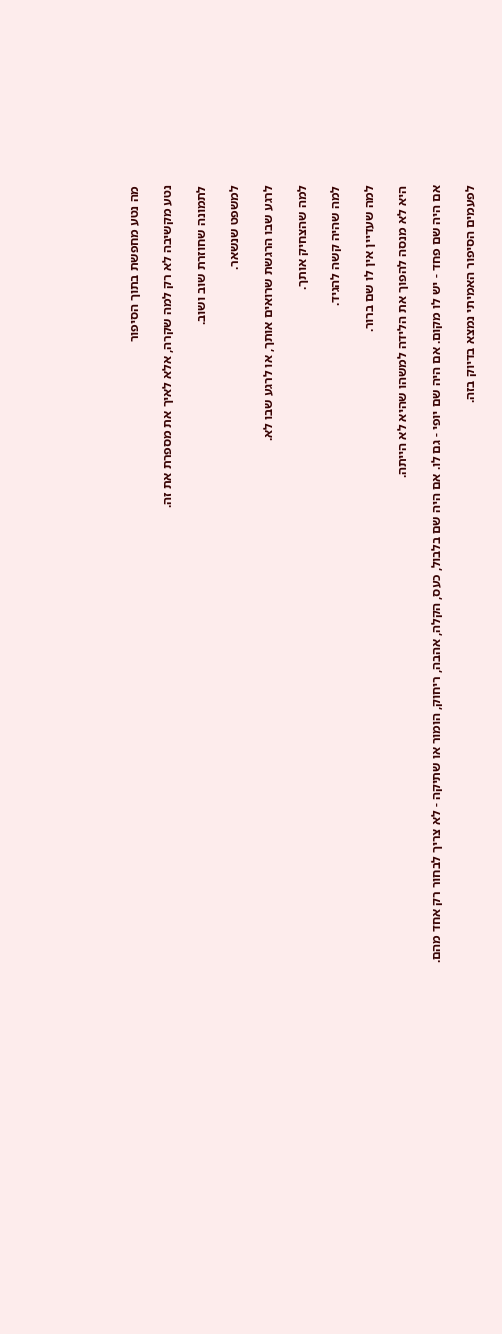מה נטע מחפשת בתוך הסיפור

נטע מקשיבה לא רק למה שקרה, אלא לאיך את מספרת את זה.

לתמונה שחוזרת שוב ושוב.

למשפט שנשאר.

לרגע שבו הרגשת שרואים אותך, או לרגע שבו לא.

למה שהצחיק אותך.

למה שהיה קשה להגיד.

למה שעדיין אין לו שם ברור.

היא לא מנסה להפוך את הלידה למשהו שהיא לא הייתה.

אם היה שם פחד - יש לו מקום. אם היה שם יופי - גם לו. אם היה שם בלבול, כעס, הקלה, אהבה, ריחוק, הומור או שתיקה - לא צריך לבחור רק אחד מהם.

לפעמים הסיפור האמיתי נמצא בדיוק בזה.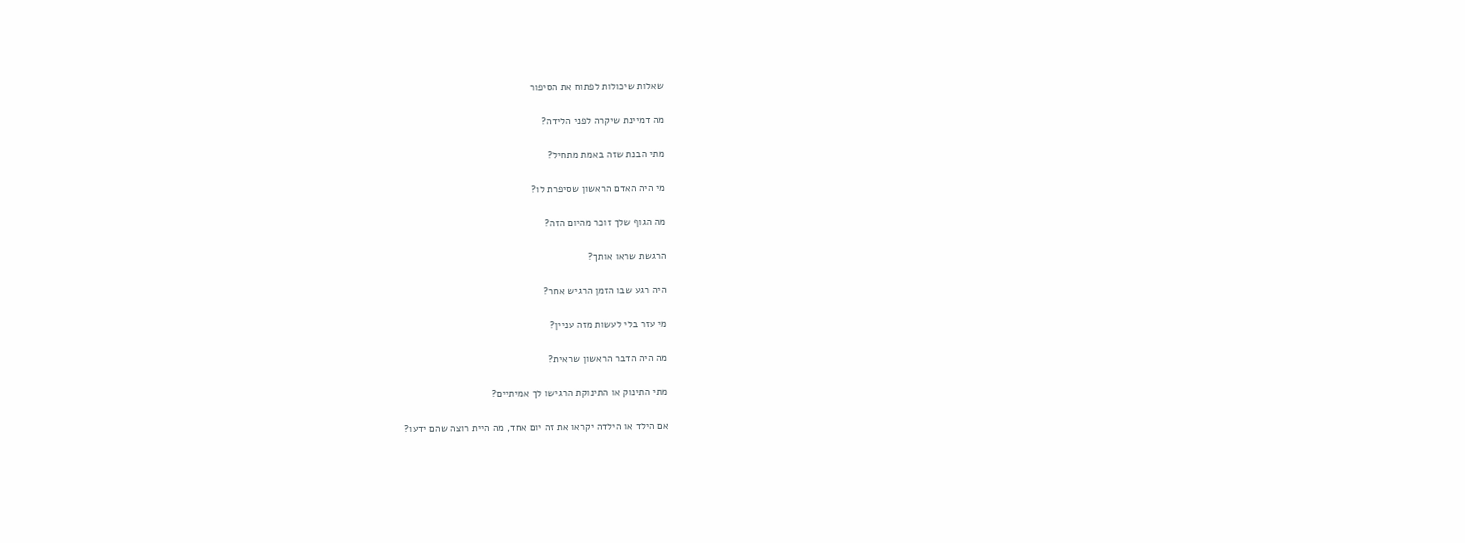שאלות שיכולות לפתוח את הסיפור

מה דמיינת שיקרה לפני הלידה?

מתי הבנת שזה באמת מתחיל?

מי היה האדם הראשון שסיפרת לו?

מה הגוף שלך זוכר מהיום הזה?

הרגשת שראו אותך?

היה רגע שבו הזמן הרגיש אחר?

מי עזר בלי לעשות מזה עניין?

מה היה הדבר הראשון שראית?

מתי התינוק או התינוקת הרגישו לך אמיתיים?

אם הילד או הילדה יקראו את זה יום אחד, מה היית רוצה שהם ידעו?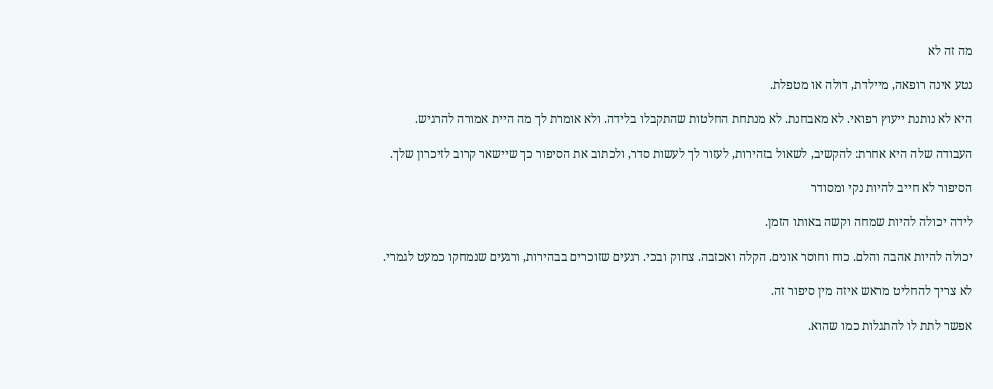מה זה לא

נטע אינה רופאה, מיילדת, דולה או מטפלת.

היא לא נותנת ייעוץ רפואי. לא מאבחנת. לא מנתחת החלטות שהתקבלו בלידה. ולא אומרת לך מה היית אמורה להרגיש.

העבודה שלה היא אחרת: להקשיב, לשאול בזהירות, לעזור לך לעשות סדר, ולכתוב את הסיפור כך שיישאר קרוב לזיכרון שלך.

הסיפור לא חייב להיות נקי ומסודר

לידה יכולה להיות שמחה וקשה באותו הזמן.

יכולה להיות אהבה והלם. כוח וחוסר אונים. הקלה ואכזבה. צחוק ובכי. רגעים שזוכרים בבהירות, ורגעים שנמחקו כמעט לגמרי.

לא צריך להחליט מראש איזה מין סיפור זה.

אפשר לתת לו להתגלות כמו שהוא.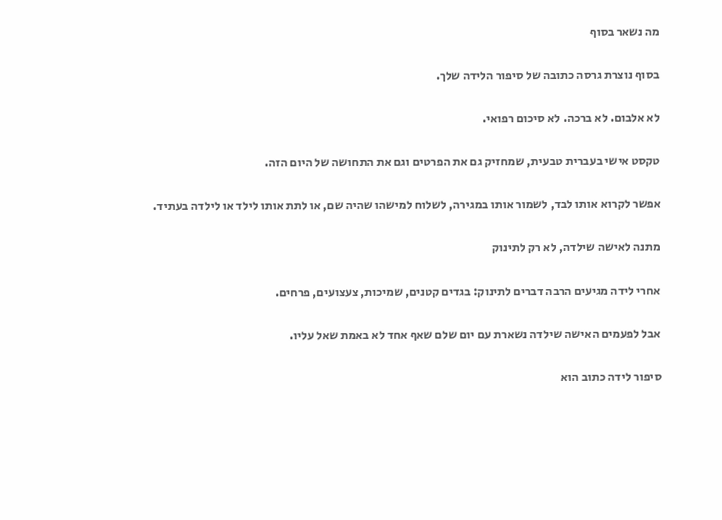מה נשאר בסוף

בסוף נוצרת גרסה כתובה של סיפור הלידה שלך.

לא אלבום. לא ברכה. לא סיכום רפואי.

טקסט אישי בעברית טבעית, שמחזיק גם את הפרטים וגם את התחושה של היום הזה.

אפשר לקרוא אותו לבד, לשמור אותו במגירה, לשלוח למישהו שהיה שם, או לתת אותו לילד או לילדה בעתיד.

מתנה לאישה שילדה, לא רק לתינוק

אחרי לידה מגיעים הרבה דברים לתינוק: בגדים קטנים, שמיכות, צעצועים, פרחים.

אבל לפעמים האישה שילדה נשארת עם יום שלם שאף אחד לא באמת שאל עליו.

סיפור לידה כתוב הוא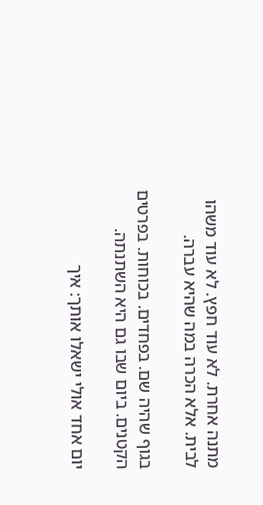מתנה אחרת. לא עוד חפץ. לא עוד משהו לבית. אלא הכרה במה שהיא עברה.

בגוף שהיה שם. בפחדים. בכוחות. בפרטים הקטנים. ביום שבו גם היא השתנתה.

יום אחד אולי ישאלו אותך: איך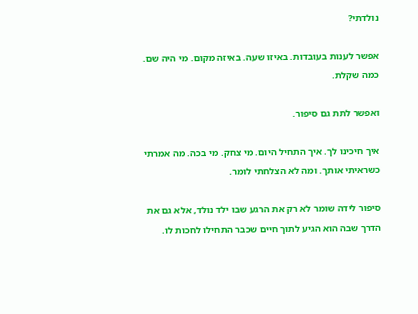נולדתי?

אפשר לענות בעובדות. באיזו שעה. באיזה מקום. מי היה שם. כמה שקלת.

ואפשר לתת גם סיפור.

איך חיכינו לך. איך התחיל היום. מי צחק. מי בכה. מה אמרתי כשראיתי אותך. ומה לא הצלחתי לומר.

סיפור לידה שומר לא רק את הרגע שבו ילד נולד, אלא גם את הדרך שבה הוא הגיע לתוך חיים שכבר התחילו לחכות לו.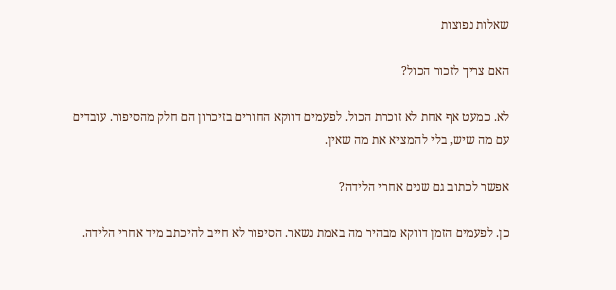שאלות נפוצות

האם צריך לזכור הכול?

לא. כמעט אף אחת לא זוכרת הכול. לפעמים דווקא החורים בזיכרון הם חלק מהסיפור. עובדים עם מה שיש, בלי להמציא את מה שאין.

אפשר לכתוב גם שנים אחרי הלידה?

כן. לפעמים הזמן דווקא מבהיר מה באמת נשאר. הסיפור לא חייב להיכתב מיד אחרי הלידה.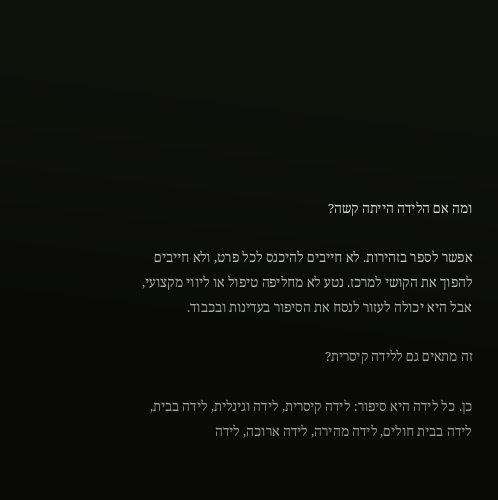ומה אם הלידה הייתה קשה?

אפשר לספר בזהירות. לא חייבים להיכנס לכל פרט, ולא חייבים להפוך את הקושי למרכז. נטע לא מחליפה טיפול או ליווי מקצועי, אבל היא יכולה לעזור לנסח את הסיפור בעדינות ובכבוד.

זה מתאים גם ללידה קיסרית?

כן. כל לידה היא סיפור: לידה קיסרית, לידה וגינלית, לידה בבית, לידה בבית חולים, לידה מהירה, לידה ארוכה, לידה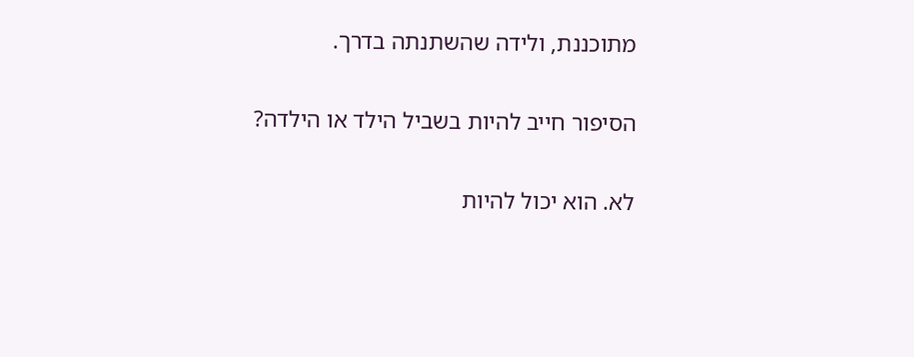מתוכננת, ולידה שהשתנתה בדרך.

הסיפור חייב להיות בשביל הילד או הילדה?

לא. הוא יכול להיות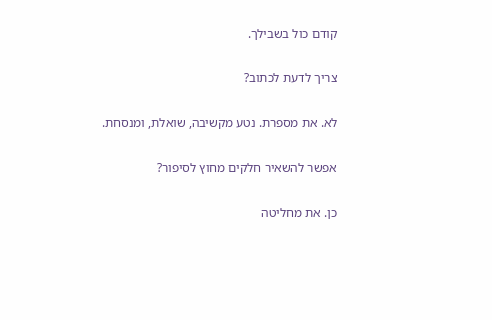קודם כול בשבילך.

צריך לדעת לכתוב?

לא. את מספרת. נטע מקשיבה, שואלת, ומנסחת.

אפשר להשאיר חלקים מחוץ לסיפור?

כן. את מחליטה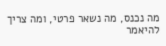מה נכנס, מה נשאר פרטי, ומה צריך להיאמר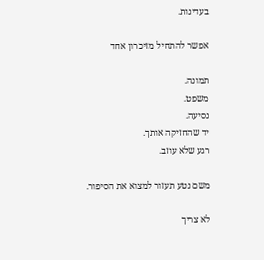בעדינות.

אפשר להתחיל מזיכרון אחד

תמונה.
משפט.
נסיעה.
יד שהחזיקה אותך.
רגע שלא עוזב.

משם נטע תעזור למצוא את הסיפור.

לא צריך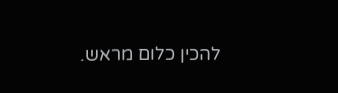להכין כלום מראש.